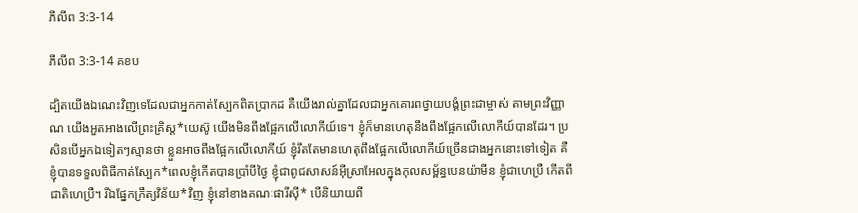ភីលីព 3:3-14

ភីលីព 3:3-14 គខប

ដ្បិតយើងឯ‌ណេះវិញទេដែលជាអ្នកកាត់ស្បែកពិតប្រាកដ គឺយើងរាល់គ្នាដែលជាអ្នកគោរពថ្វាយ‌បង្គំព្រះ‌ជាម្ចាស់ តាមព្រះ‌វិញ្ញាណ យើងអួត‌អាងលើព្រះ‌គ្រិស្ត*យេស៊ូ យើងមិនពឹងផ្អែកលើលោកីយ៍ទេ។ ខ្ញុំក៏មានហេតុនឹងពឹងផ្អែកលើលោកីយ៍បានដែរ។ ប្រសិនបើអ្នកឯទៀតៗស្មានថា ខ្លួនអាចពឹងផ្អែកលើលោកីយ៍ ខ្ញុំរឹត‌តែមានហេតុពឹងផ្អែកលើលោកីយ៍ច្រើនជាងអ្នកនោះទៅទៀត គឺខ្ញុំបានទទួលពិធីកាត់ស្បែក*ពេលខ្ញុំកើតបានប្រាំបីថ្ងៃ ខ្ញុំជាពូជសាសន៍អ៊ីស្រា‌អែលក្នុងកុលសម្ព័ន្ធបេន‌យ៉ាមីន ខ្ញុំជាហេប្រឺ កើតពីជាតិហេប្រឺ។ រីឯផ្នែកក្រឹត្យ‌វិន័យ*វិញ ខ្ញុំនៅខាងគណៈផារីស៊ី* បើនិយាយពី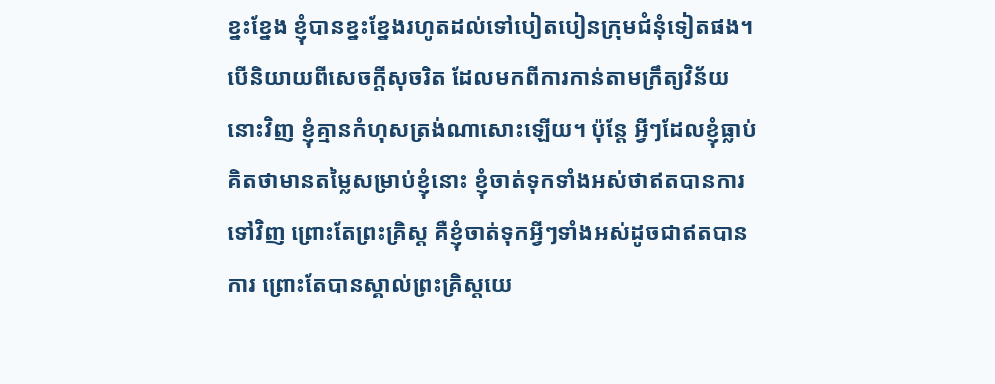ខ្នះ‌ខ្នែង ខ្ញុំបានខ្នះ‌ខ្នែងរហូតដល់ទៅបៀត‌បៀនក្រុម‌ជំនុំទៀតផង។ បើនិយាយពីសេចក្ដីសុចរិត ដែលមកពីការកាន់តាមក្រឹត្យ‌វិន័យនោះវិញ ខ្ញុំគ្មានកំហុសត្រង់ណាសោះឡើយ។ ប៉ុន្តែ អ្វីៗដែលខ្ញុំធ្លាប់គិតថាមានតម្លៃសម្រាប់ខ្ញុំនោះ ខ្ញុំចាត់ទុកទាំងអស់ថាឥតបានការទៅវិញ ព្រោះតែព្រះ‌គ្រិស្ត គឺខ្ញុំចាត់ទុកអ្វីៗទាំងអស់ដូចជាឥតបានការ ព្រោះតែបានស្គាល់ព្រះគ្រិស្ត‌យេ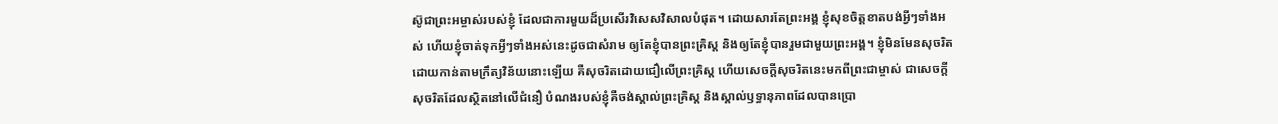ស៊ូជាព្រះ‌អម្ចាស់របស់ខ្ញុំ ដែលជាការមួយដ៏ប្រសើរវិសេស‌វិសាលបំផុត។ ដោយសារតែព្រះអង្គ ខ្ញុំសុខចិត្តខាតបង់អ្វីៗទាំងអស់ ហើយខ្ញុំចាត់ទុកអ្វីៗទាំងអស់នេះដូចជាសំរាម ឲ្យតែខ្ញុំបានព្រះ‌គ្រិស្ត និងឲ្យតែខ្ញុំបានរួមជាមួយព្រះអង្គ។ ខ្ញុំមិនមែនសុចរិតដោយកាន់តាមក្រឹត្យ‌វិន័យនោះឡើយ គឺសុចរិតដោយជឿលើព្រះ‌គ្រិស្ត ហើយសេចក្ដីសុចរិតនេះមកពីព្រះ‌ជាម្ចាស់ ជាសេចក្ដីសុចរិតដែលស្ថិតនៅលើជំនឿ បំណងរបស់ខ្ញុំគឺចង់ស្គាល់ព្រះ‌គ្រិស្ត និងស្គាល់ឫទ្ធា‌នុភាពដែលបានប្រោ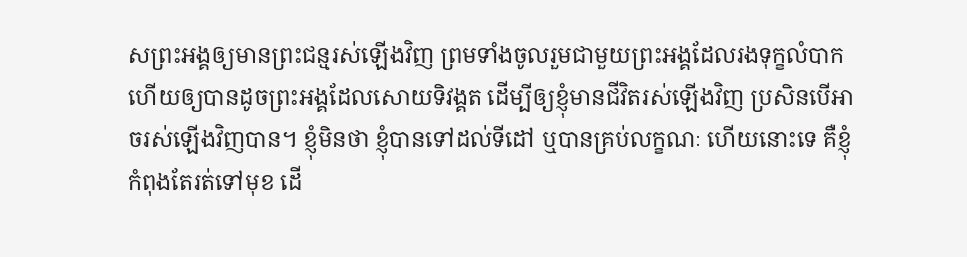សព្រះអង្គឲ្យមានព្រះ‌ជន្មរស់ឡើងវិញ ព្រមទាំងចូលរួមជាមួយព្រះអង្គដែលរងទុក្ខលំបាក ហើយឲ្យបានដូចព្រះអង្គដែលសោយទិវង្គត ដើម្បីឲ្យខ្ញុំមានជីវិតរស់ឡើងវិញ ប្រសិនបើអាចរស់ឡើងវិញបាន។ ខ្ញុំមិនថា ខ្ញុំបានទៅដល់ទី‌ដៅ ឬបានគ្រប់លក្ខណៈ ហើយនោះទេ គឺខ្ញុំកំពុងតែរត់ទៅមុខ ដើ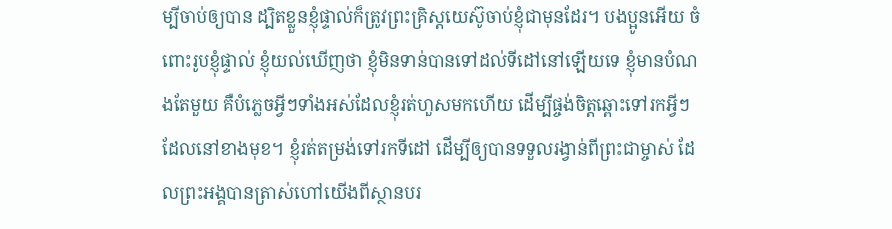ម្បីចាប់ឲ្យបាន ដ្បិតខ្លួនខ្ញុំផ្ទាល់ក៏ត្រូវព្រះគ្រិស្ត‌យេស៊ូចាប់ខ្ញុំជាមុនដែរ។ បងប្អូនអើយ ចំពោះរូបខ្ញុំផ្ទាល់ ខ្ញុំយល់ឃើញថា ខ្ញុំមិនទាន់បានទៅដល់ទី‌ដៅនៅឡើយទេ ខ្ញុំមានបំណងតែមួយ គឺបំភ្លេចអ្វីៗទាំងអស់ដែលខ្ញុំរត់ហួសមកហើយ ដើម្បីផ្ចង់ចិត្តឆ្ពោះទៅរកអ្វីៗដែលនៅខាងមុខ។ ខ្ញុំរត់តម្រង់ទៅរកទី‌ដៅ ដើម្បីឲ្យបានទទួលរង្វាន់ពីព្រះ‌ជាម្ចាស់ ដែលព្រះអង្គបានត្រាស់ហៅយើងពីស្ថានបរ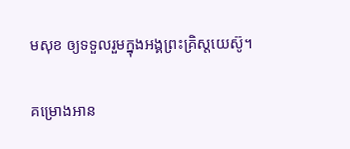ម‌សុខ ឲ្យទទួលរួមក្នុងអង្គព្រះគ្រិស្ត‌យេស៊ូ។

គម្រោងអាន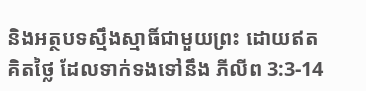និងអត្ថបទស្មឹងស្មាធិ៍ជាមួយព្រះ ដោយឥតគិតថ្លៃ ដែលទាក់ទងទៅនឹង ភីលីព 3:3-14